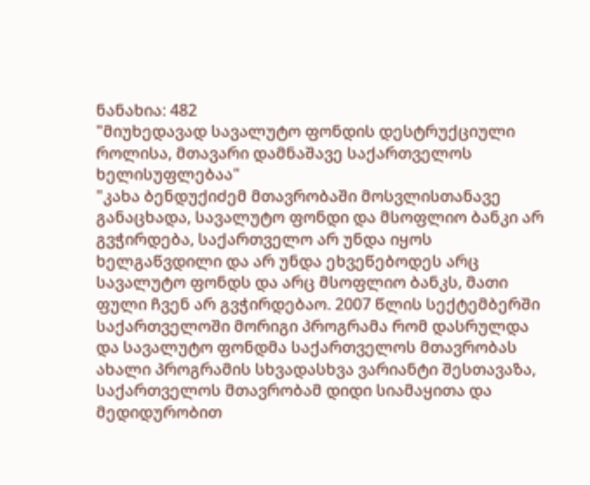ნანახია: 482
"მიუხედავად სავალუტო ფონდის დესტრუქციული როლისა, მთავარი დამნაშავე საქართველოს ხელისუფლებაა"
"კახა ბენდუქიძემ მთავრობაში მოსვლისთანავე განაცხადა, სავალუტო ფონდი და მსოფლიო ბანკი არ გვჭირდება, საქართველო არ უნდა იყოს ხელგაწვდილი და არ უნდა ეხვეწებოდეს არც სავალუტო ფონდს და არც მსოფლიო ბანკს, მათი ფული ჩვენ არ გვჭირდებაო. 2007 წლის სექტემბერში საქართველოში მორიგი პროგრამა რომ დასრულდა და სავალუტო ფონდმა საქართველოს მთავრობას ახალი პროგრამის სხვადასხვა ვარიანტი შესთავაზა, საქართველოს მთავრობამ დიდი სიამაყითა და მედიდურობით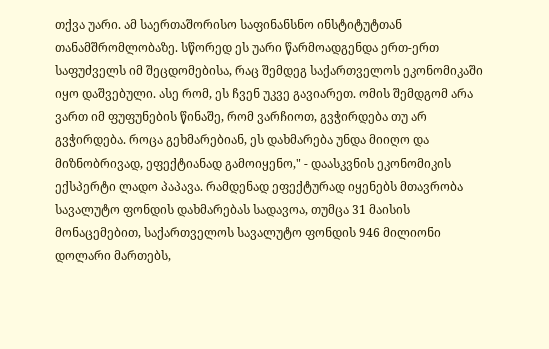თქვა უარი. ამ საერთაშორისო საფინანსნო ინსტიტუტთან თანამშრომლობაზე. სწორედ ეს უარი წარმოადგენდა ერთ-ერთ საფუძველს იმ შეცდომებისა, რაც შემდეგ საქართველოს ეკონომიკაში იყო დაშვებული. ასე რომ, ეს ჩვენ უკვე გავიარეთ. ომის შემდგომ არა ვართ იმ ფუფუნების წინაშე, რომ ვარჩიოთ, გვჭირდება თუ არ გვჭირდება. როცა გეხმარებიან, ეს დახმარება უნდა მიიღო და მიზნობრივად, ეფექტიანად გამოიყენო," - დაასკვნის ეკონომიკის ექსპერტი ლადო პაპავა. რამდენად ეფექტურად იყენებს მთავრობა სავალუტო ფონდის დახმარებას სადავოა, თუმცა 31 მაისის მონაცემებით, საქართველოს სავალუტო ფონდის 946 მილიონი დოლარი მართებს,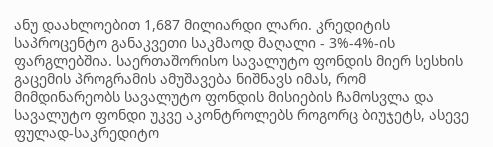ანუ დაახლოებით 1,687 მილიარდი ლარი. კრედიტის საპროცენტო განაკვეთი საკმაოდ მაღალი - 3%-4%-ის ფარგლებშია. საერთაშორისო სავალუტო ფონდის მიერ სესხის გაცემის პროგრამის ამუშავება ნიშნავს იმას, რომ მიმდინარეობს სავალუტო ფონდის მისიების ჩამოსვლა და სავალუტო ფონდი უკვე აკონტროლებს როგორც ბიუჯეტს, ასევე ფულად-საკრედიტო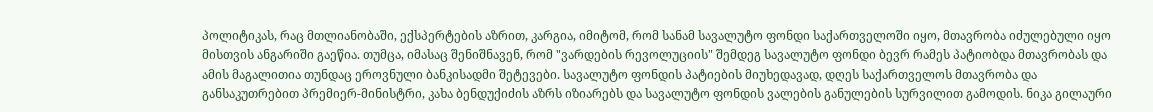პოლიტიკას, რაც მთლიანობაში, ექსპერტების აზრით, კარგია, იმიტომ, რომ სანამ სავალუტო ფონდი საქართველოში იყო, მთავრობა იძულებული იყო მისთვის ანგარიში გაეწია. თუმცა, იმასაც შენიშნავენ, რომ "ვარდების რევოლუციის" შემდეგ სავალუტო ფონდი ბევრ რამეს პატიობდა მთავრობას და ამის მაგალითია თუნდაც ეროვნული ბანკისადმი შეტევები. სავალუტო ფონდის პატიების მიუხედავად, დღეს საქართველოს მთავრობა და განსაკუთრებით პრემიერ-მინისტრი, კახა ბენდუქიძის აზრს იზიარებს და სავალუტო ფონდის ვალების განულების სურვილით გამოდის. ნიკა გილაური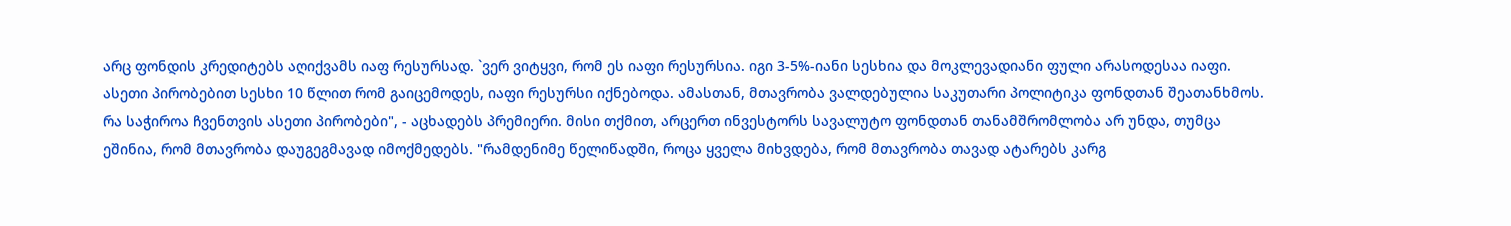არც ფონდის კრედიტებს აღიქვამს იაფ რესურსად. `ვერ ვიტყვი, რომ ეს იაფი რესურსია. იგი 3-5%-იანი სესხია და მოკლევადიანი ფული არასოდესაა იაფი. ასეთი პირობებით სესხი 10 წლით რომ გაიცემოდეს, იაფი რესურსი იქნებოდა. ამასთან, მთავრობა ვალდებულია საკუთარი პოლიტიკა ფონდთან შეათანხმოს. რა საჭიროა ჩვენთვის ასეთი პირობები", - აცხადებს პრემიერი. მისი თქმით, არცერთ ინვესტორს სავალუტო ფონდთან თანამშრომლობა არ უნდა, თუმცა ეშინია, რომ მთავრობა დაუგეგმავად იმოქმედებს. "რამდენიმე წელიწადში, როცა ყველა მიხვდება, რომ მთავრობა თავად ატარებს კარგ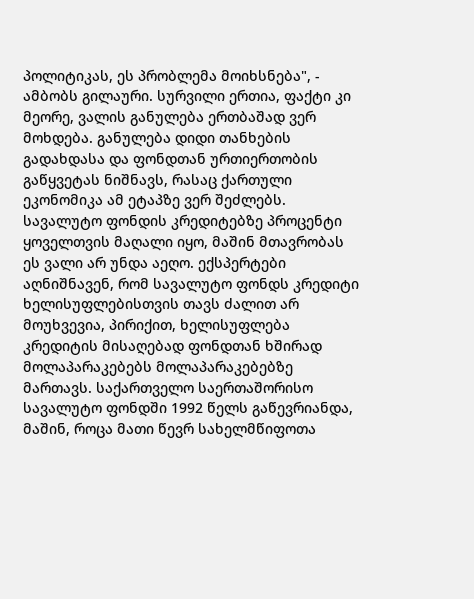პოლიტიკას, ეს პრობლემა მოიხსნება", - ამბობს გილაური. სურვილი ერთია, ფაქტი კი მეორე, ვალის განულება ერთბაშად ვერ მოხდება. განულება დიდი თანხების გადახდასა და ფონდთან ურთიერთობის გაწყვეტას ნიშნავს, რასაც ქართული ეკონომიკა ამ ეტაპზე ვერ შეძლებს. სავალუტო ფონდის კრედიტებზე პროცენტი ყოველთვის მაღალი იყო, მაშინ მთავრობას ეს ვალი არ უნდა აეღო. ექსპერტები აღნიშნავენ, რომ სავალუტო ფონდს კრედიტი ხელისუფლებისთვის თავს ძალით არ მოუხვევია, პირიქით, ხელისუფლება კრედიტის მისაღებად ფონდთან ხშირად მოლაპარაკებებს მოლაპარაკებებზე მართავს. საქართველო საერთაშორისო სავალუტო ფონდში 1992 წელს გაწევრიანდა, მაშინ, როცა მათი წევრ სახელმწიფოთა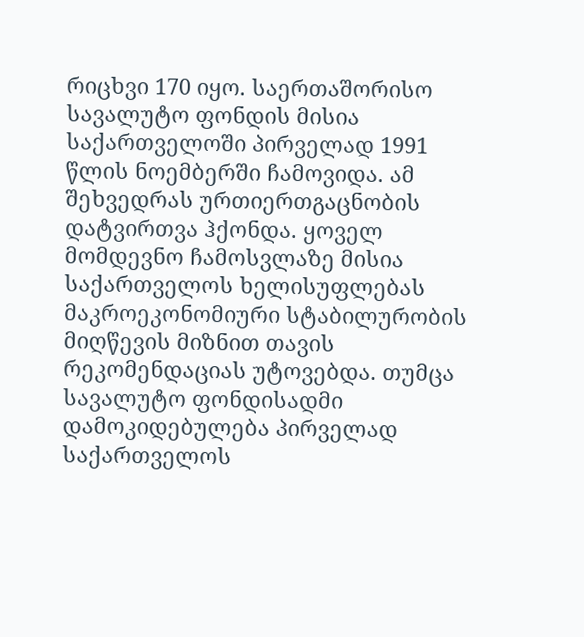რიცხვი 170 იყო. საერთაშორისო სავალუტო ფონდის მისია საქართველოში პირველად 1991 წლის ნოემბერში ჩამოვიდა. ამ შეხვედრას ურთიერთგაცნობის დატვირთვა ჰქონდა. ყოველ მომდევნო ჩამოსვლაზე მისია საქართველოს ხელისუფლებას მაკროეკონომიური სტაბილურობის მიღწევის მიზნით თავის რეკომენდაციას უტოვებდა. თუმცა სავალუტო ფონდისადმი დამოკიდებულება პირველად საქართველოს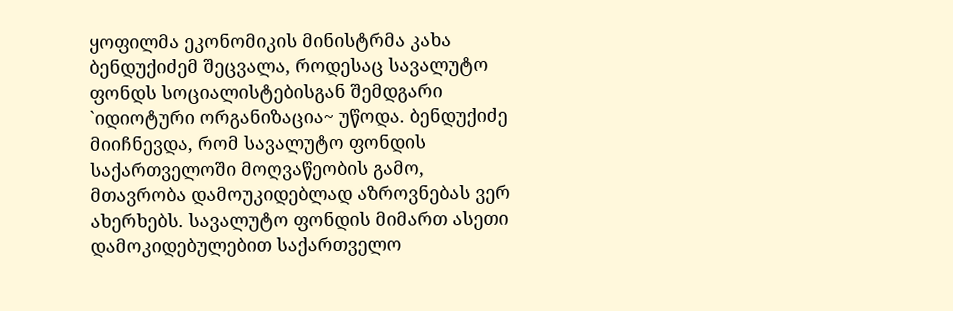ყოფილმა ეკონომიკის მინისტრმა კახა ბენდუქიძემ შეცვალა, როდესაც სავალუტო ფონდს სოციალისტებისგან შემდგარი `იდიოტური ორგანიზაცია~ უწოდა. ბენდუქიძე მიიჩნევდა, რომ სავალუტო ფონდის საქართველოში მოღვაწეობის გამო, მთავრობა დამოუკიდებლად აზროვნებას ვერ ახერხებს. სავალუტო ფონდის მიმართ ასეთი დამოკიდებულებით საქართველო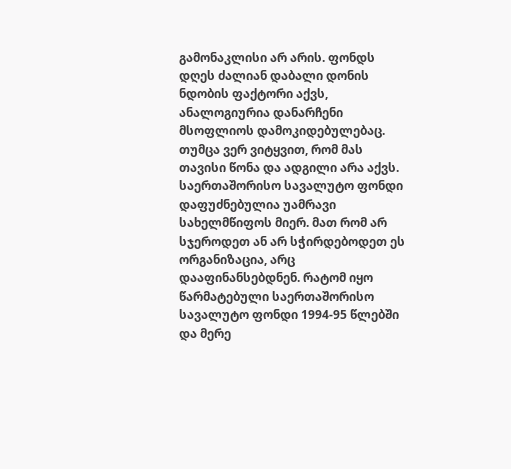გამონაკლისი არ არის. ფონდს დღეს ძალიან დაბალი დონის ნდობის ფაქტორი აქვს, ანალოგიურია დანარჩენი მსოფლიოს დამოკიდებულებაც. თუმცა ვერ ვიტყვით, რომ მას თავისი წონა და ადგილი არა აქვს. საერთაშორისო სავალუტო ფონდი დაფუძნებულია უამრავი სახელმწიფოს მიერ. მათ რომ არ სჯეროდეთ ან არ სჭირდებოდეთ ეს ორგანიზაცია, არც დააფინანსებდნენ. რატომ იყო წარმატებული საერთაშორისო სავალუტო ფონდი 1994-95 წლებში და მერე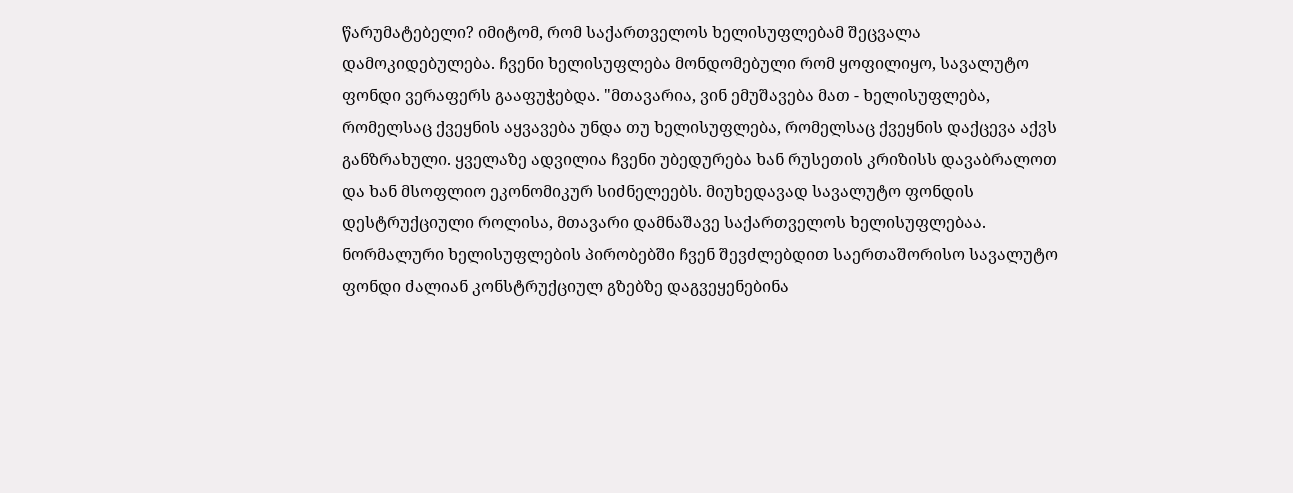წარუმატებელი? იმიტომ, რომ საქართველოს ხელისუფლებამ შეცვალა დამოკიდებულება. ჩვენი ხელისუფლება მონდომებული რომ ყოფილიყო, სავალუტო ფონდი ვერაფერს გააფუჭებდა. "მთავარია, ვინ ემუშავება მათ - ხელისუფლება, რომელსაც ქვეყნის აყვავება უნდა თუ ხელისუფლება, რომელსაც ქვეყნის დაქცევა აქვს განზრახული. ყველაზე ადვილია ჩვენი უბედურება ხან რუსეთის კრიზისს დავაბრალოთ და ხან მსოფლიო ეკონომიკურ სიძნელეებს. მიუხედავად სავალუტო ფონდის დესტრუქციული როლისა, მთავარი დამნაშავე საქართველოს ხელისუფლებაა. ნორმალური ხელისუფლების პირობებში ჩვენ შევძლებდით საერთაშორისო სავალუტო ფონდი ძალიან კონსტრუქციულ გზებზე დაგვეყენებინა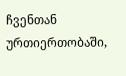ჩვენთან ურთიერთობაში,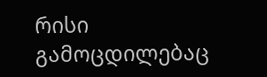რისი გამოცდილებაც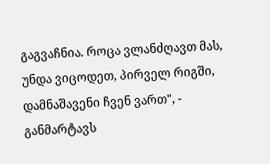გაგვაჩნია. როცა ვლანძღავთ მას, უნდა ვიცოდეთ, პირველ რიგში, დამნაშავენი ჩვენ ვართ", - განმარტავს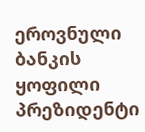ეროვნული ბანკის ყოფილი პრეზიდენტი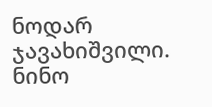ნოდარ ჯავახიშვილი.
ნინო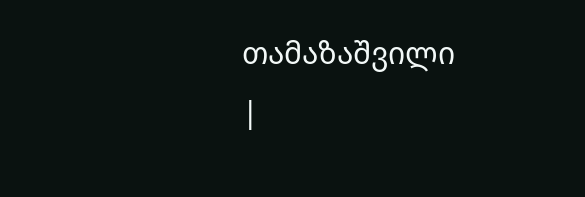თამაზაშვილი
|